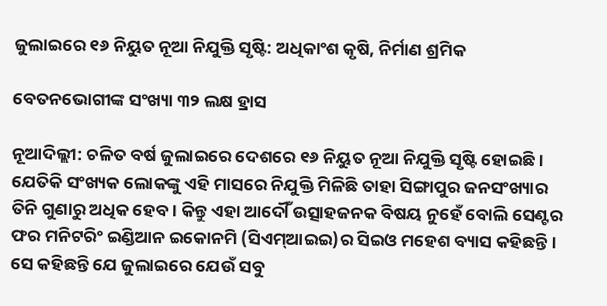ଜୁଲାଇରେ ୧୬ ନିୟୁତ ନୂଆ ନିଯୁକ୍ତି ସୃଷ୍ଟି: ଅଧିକାଂଶ କୃଷି, ନିର୍ମାଣ ଶ୍ରମିକ

ବେତନଭୋଗୀଙ୍କ ସଂଖ୍ୟା ୩୨ ଲକ୍ଷ ହ୍ରାସ

ନୂଆଦିଲ୍ଲୀ: ଚଳିତ ବର୍ଷ ଜୁଲାଇରେ ଦେଶରେ ୧୬ ନିୟୁତ ନୂଆ ନିଯୁକ୍ତି ସୃଷ୍ଟି ହୋଇଛି। ଯେତିକି ସଂଖ୍ୟକ ଲୋକଙ୍କୁ ଏହି ମାସରେ ନିଯୁକ୍ତି ମିଳିଛି ତାହା ସିଙ୍ଗାପୁର ଜନସଂଖ୍ୟାର ତିନି ଗୁଣାରୁ ଅଧିକ ହେବ। କିନ୍ତୁ ଏହା ଆଦୌଁ ଉତ୍ସାହଜନକ ବିଷୟ ନୁହେଁ ବୋଲି ସେଣ୍ଟର ଫର ମନିଟରିଂ ଇଣ୍ଡିଆନ ଇକୋନମି (ସିଏମ୍‌ଆଇଇ)ର ସିଇଓ ମହେଶ ବ୍ୟାସ କହିଛନ୍ତି। ସେ କହିଛନ୍ତି ଯେ ଜୁଲାଇରେ ଯେଉଁ ସବୁ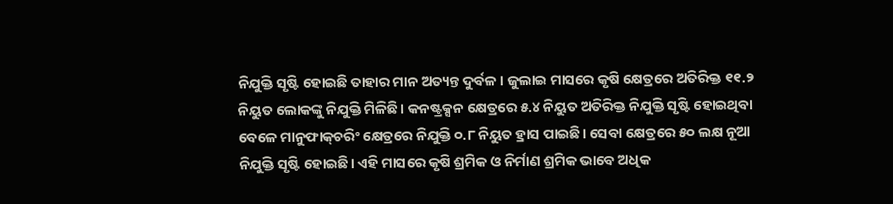ନିଯୁକ୍ତି ସୃଷ୍ଟି ହୋଇଛି ତାହାର ମାନ ଅତ୍ୟନ୍ତ ଦୁର୍ବଳ। ଜୁଲାଇ ମାସରେ କୃଷି କ୍ଷେତ୍ରରେ ଅତିରିକ୍ତ ୧୧.୨ ନିୟୁତ ଲୋକଙ୍କୁ ନିଯୁକ୍ତି ମିଳିଛି। କନଷ୍ଟ୍ରକ୍ସନ କ୍ଷେତ୍ରରେ ୫.୪ ନିୟୁତ ଅତିରିକ୍ତ ନିଯୁକ୍ତି ସୃଷ୍ଟି ହୋଇଥିବା ବେଳେ ମାନୁଫାକ୍‌ଚରିଂ କ୍ଷେତ୍ରରେ ନିଯୁକ୍ତି ୦.୮ ନିୟୁତ ହ୍ରାସ ପାଇଛି। ସେବା କ୍ଷେତ୍ରରେ ୫୦ ଲକ୍ଷ ନୂଆ ନିଯୁକ୍ତି ସୃଷ୍ଟି ହୋଇଛି। ଏହି ମାସରେ କୃଷି ଶ୍ରମିକ ଓ ନିର୍ମାଣ ଶ୍ରମିକ ଭାବେ ଅଧିକ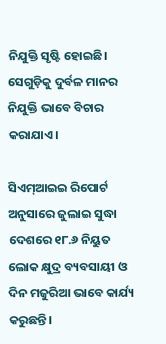ନିଯୁକ୍ତି ସୃଷ୍ଟି ହୋଇଛି। ସେଗୁଡ଼ିକୁ ଦୁର୍ବଳ ମାନର ନିଯୁକ୍ତି ଭାବେ ବିଚାର କରାଯାଏ।

ସିଏମ୍‌ଆଇଇ ରିପୋର୍ଟ ଅନୁସାରେ ଜୁଲାଇ ସୁଦ୍ଧା ଦେଶରେ ୧୮.୬ ନିୟୁତ ଲୋକ କ୍ଷୁଦ୍ର ବ୍ୟବସାୟୀ ଓ ଦିନ ମଜୁରିଆ ଭାବେ କାର୍ଯ୍ୟ କରୁଛନ୍ତି।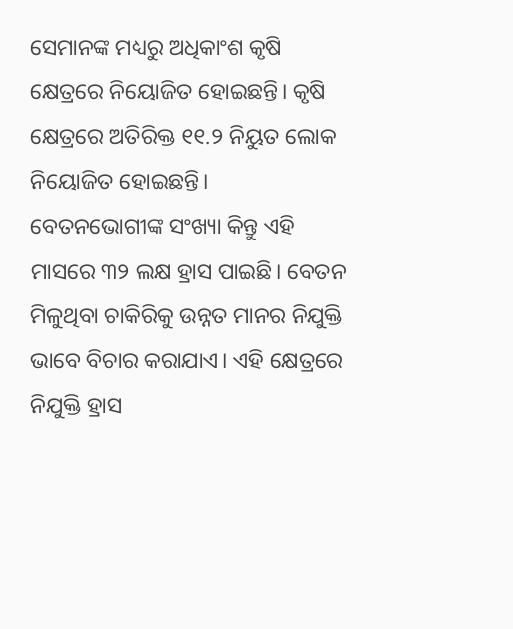ସେମାନଙ୍କ ମଧ୍ୟରୁ ଅଧିକାଂଶ କୃଷି କ୍ଷେତ୍ରରେ ନିୟୋଜିତ ହୋଇଛନ୍ତି। କୃଷି କ୍ଷେତ୍ରରେ ଅତିରିକ୍ତ ୧୧.୨ ନିୟୁତ ଲୋକ ନିୟୋଜିତ ହୋଇଛନ୍ତି। ବେତନଭୋଗୀଙ୍କ ସଂଖ୍ୟା କିନ୍ତୁ ଏହି ମାସରେ ୩୨ ଲକ୍ଷ ହ୍ରାସ ପାଇଛି। ବେତନ ମିଳୁଥିବା ଚାକିରିକୁ ଉନ୍ନତ ମାନର ନିଯୁକ୍ତି ଭାବେ ବିଚାର କରାଯାଏ। ଏହି କ୍ଷେତ୍ର‌ରେ ନିଯୁକ୍ତି ହ୍ରାସ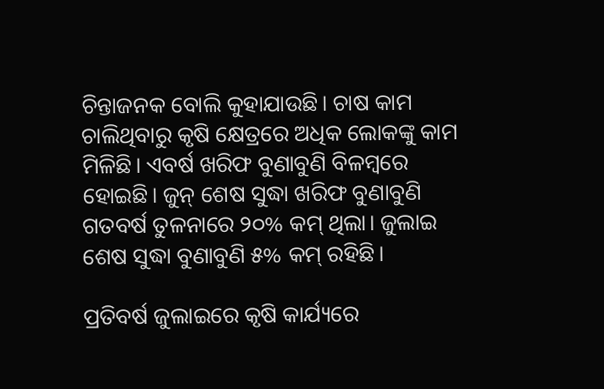ଚିନ୍ତାଜନକ ବୋଲି କୁହାଯାଉଛି। ଚାଷ କାମ ଚାଲିଥିବାରୁ କୃଷି କ୍ଷେତ୍ରରେ ଅଧିକ ଲୋକଙ୍କୁ କାମ ମିଳିଛି। ଏବର୍ଷ ଖରିଫ ବୁଣାବୁଣି ବିଳମ୍ବରେ ହୋଇଛି। ଜୁନ୍ ଶେଷ ସୁଦ୍ଧା ଖରିଫ ବୁଣାବୁଣି ଗତବର୍ଷ ତୁଳନାରେ ୨୦% କମ୍ ଥିଲା। ଜୁଲାଇ ଶେଷ ସୁଦ୍ଧା ବୁଣାବୁଣି ୫% କମ୍ ରହିଛି।

ପ୍ରତିବର୍ଷ ଜୁଲାଇରେ କୃଷି କାର୍ଯ୍ୟରେ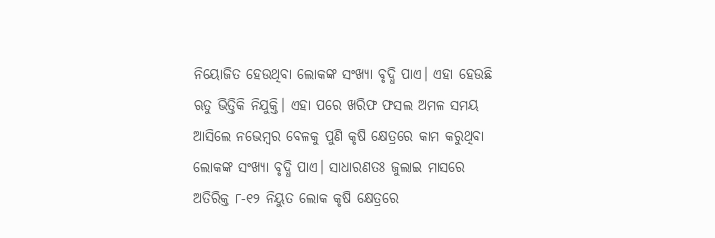ନିୟୋଜିତ ହେଉଥିବା ଲୋକଙ୍କ ସଂଖ୍ୟା ବୃଦ୍ଧି ପାଏ। ଏହା ହେଉଛି ଋତୁ ଭିତ୍ତିକି ନିଯୁକ୍ତି। ଏହା ପରେ ଖରିଫ ଫସଲ ଅମଳ ସମୟ ଆସିଲେ ନଭେମ୍ବର ବେଳକୁ ପୁଣି କୃଷି କ୍ଷେତ୍ରରେ କାମ କରୁଥିବା ଲୋକଙ୍କ ସଂଖ୍ୟା ବୃଦ୍ଧି ପାଏ। ସାଧାରଣତଃ ଜୁଲାଇ ମାସରେ ଅତିରିକ୍ତ ୮-୧୨ ନିୟୁତ ଲୋକ କୃଷି କ୍ଷେତ୍ରରେ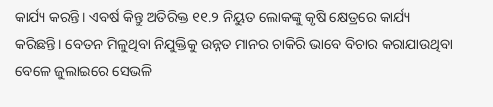କାର୍ଯ୍ୟ କରନ୍ତି। ଏବର୍ଷ କିନ୍ତୁ ଅତିରିକ୍ତ ୧୧.୨ ନିୟୁତ ଲୋକଙ୍କୁ କୃଷି କ୍ଷେତ୍ରରେ କାର୍ଯ୍ୟ କରିଛନ୍ତି। ବେତନ ମିଳୁଥିବା ନିଯୁକ୍ତିକୁ ଉନ୍ନତ ମାନର ଚାକିରି ଭାବେ ବିଚାର କରାଯାଉଥିବା ବେଳେ ଜୁଲାଇରେ ସେଭଳି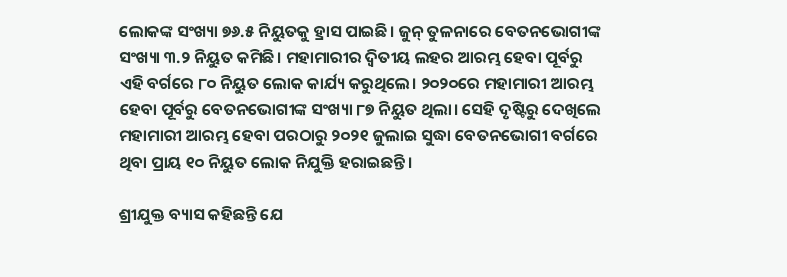ଲୋକଙ୍କ ସଂଖ୍ୟା ୭୬.୫ ନିୟୁତକୁ ହ୍ରାସ ପାଇଛି। ଜୁନ୍ ତୁଳନାରେ ବେତନଭୋଗୀଙ୍କ ସଂଖ୍ୟା ୩.୨ ନିୟୁତ କମିଛି। ମହାମାରୀର ଦ୍ବିତୀୟ ଲହର ଆରମ୍ଭ ହେବା ପୂର୍ବରୁ ଏହି ବର୍ଗରେ ୮୦ ନିୟୁତ ଲୋକ କାର୍ଯ୍ୟ କରୁଥିଲେ। ୨୦୨୦ରେ ମହାମାରୀ ଆରମ୍ଭ ହେବା ପୂର୍ବରୁ ବେତନଭୋଗୀଙ୍କ ସଂଖ୍ୟା ୮୭ ନିୟୁତ ଥିଲା। ସେହି ଦୃଷ୍ଟିରୁ ଦେଖିଲେ ମହାମାରୀ ଆରମ୍ଭ ହେବା ପରଠାରୁ ୨୦୨୧ ଜୁଲାଇ ସୁଦ୍ଧା ବେତନଭୋଗୀ ବର୍ଗରେ ଥିବା ପ୍ରାୟ ୧୦ ନିୟୁତ ଲୋକ ନିଯୁକ୍ତି ହରାଇଛନ୍ତି।

ଶ୍ରୀଯୁକ୍ତ ବ୍ୟାସ କହିଛନ୍ତି ଯେ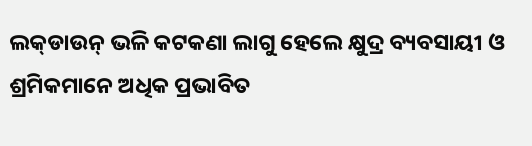ଲକ୍‌ଡାଉନ୍ ଭଳି କଟକଣା ଲାଗୁ ହେଲେ କ୍ଷୁଦ୍ର ବ୍ୟବସାୟୀ ଓ ଶ୍ରମିକମାନେ ଅଧିକ ପ୍ରଭାବିତ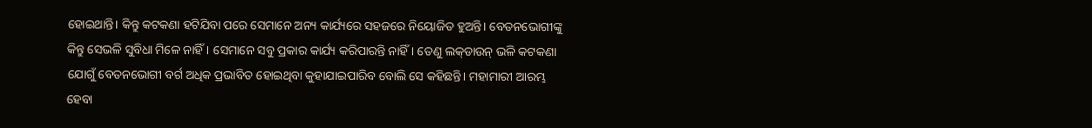ହୋଇଥାନ୍ତି। କିନ୍ତୁ କଟକଣା ହଟିଯିବା ପରେ ସେମାନେ ଅନ୍ୟ କାର୍ଯ୍ୟରେ ସହଜରେ ନିୟୋଜିତ ‌ହୁଅନ୍ତି। ବେତନଭୋଗୀଙ୍କୁ କିନ୍ତୁ ସେଭଳି ସୁବିଧା ମିଳେ ନାହିଁ। ସେମାନେ ସବୁ ପ୍ରକାର କାର୍ଯ୍ୟ କରିପାରନ୍ତି ନାହିଁ। ତେଣୁ ଲକ୍‌ଡାଉନ୍ ଭଳି କଟକଣା ଯୋଗୁଁ ବେତନଭୋଗୀ ବର୍ଗ ଅଧିକ ପ୍ରଭାବିତ ହୋଇଥିବା କୁହାଯାଇପାରିବ ବୋଲି ସେ କହିଛନ୍ତି। ମହାମାରୀ ଆରମ୍ଭ ହେବା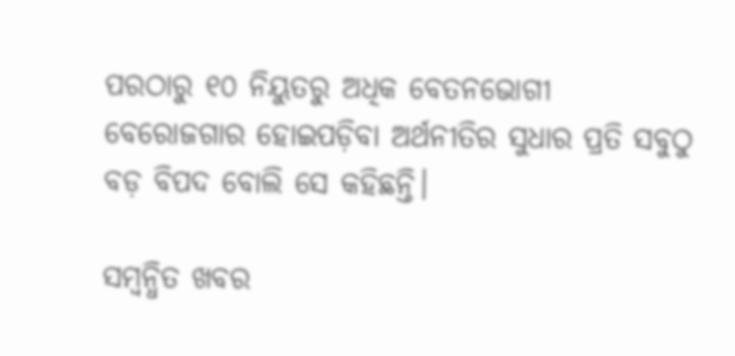ପରଠାରୁ ୧୦ ନିୟୁତରୁ ଅଧିକ ବେତନଭୋଗୀ ବେରୋଜଗାର ହୋଇପଡ଼ିବା ଅର୍ଥନୀତିର ସୁଧାର ପ୍ରତି ସବୁଠୁ ବଡ଼ ବିପଦ ବୋଲି ସେ କହିଛନ୍ତି।

ସମ୍ବନ୍ଧିତ ଖବର